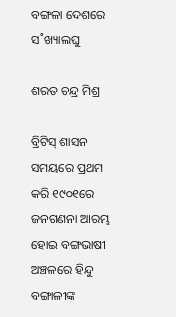ବଙ୍ଗଳା ଦେଶରେ ସ˚ଖ୍ୟାଲଘୁ

ଶରତ ଚନ୍ଦ୍ର ମିଶ୍ର

ବ୍ରିଟିସ୍‌ ଶାସନ ସମୟରେ ପ୍ରଥମ କରି ୧୯୦୧ରେ ଜନଗଣନା ଆରମ୍ଭ ହୋଇ ବଙ୍ଗଭାଷୀ ଅଞ୍ଚଳରେ ହିନ୍ଦୁ ବଙ୍ଗାଳୀଙ୍କ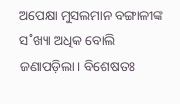ଅପେକ୍ଷା ମୁସଲମାନ ବଙ୍ଗାଳୀଙ୍କ ସ˚ଖ୍ୟା ଅଧିକ ବୋଲି ଜଣାପଡ଼ିଲା। ବିଶେଷତଃ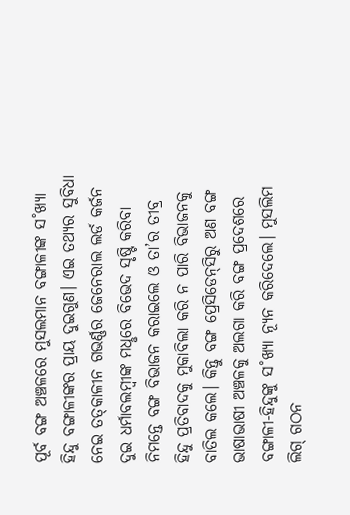ପୂର୍ବ ବଙ୍ଗ ଅଞ୍ଚଳରେ ମୁସଲମାନ ବଙ୍ଗାଳୀଙ୍କ ସ˚ଖ୍ୟା ହିନ୍ଦୁ ବଙ୍ଗାଳୀଙ୍କର ପ୍ରାୟ ଦୁଇଗୁଣ। ଏଇ ତଥ୍ୟର ସୁବିଧା ନେଇ ତତ୍‌କାଳୀନ ଗଭର୍ଣ୍ଣର ଜେନେରାଲ ଲର୍ଡ କର୍ଜନ ଦୁଇ ଧର୍ମାବଲମ୍ବୀଙ୍କ ମଧୢରେ ବିଭେଦ ସୃଷ୍ଟି କରିବା ନିମନ୍ତେ ବଙ୍ଗ ବିଭାଜନ କରାଇଲେ ଓ ତା’ର ତୀବ୍ର ହିନ୍ଦୁ ପ୍ରତିବାଦକୁ ମୁକାବିଲା କରି ନ ପାରି ବିଭାଜନକୁ ବାତିଲ କଲେ। କିନ୍ତୁ ବଙ୍ଗ ପ୍ରେସିଡେନ୍‌ସିରୁ ଅଣ ବଙ୍ଗ ଭାଷାଭାଷୀ ଅଞ୍ଚଳକୁ ଅଲଗା କରି ବଙ୍ଗ ପ୍ରଦେଶରେ ବଙ୍ଗାଳୀ-ହିନ୍ଦୁଙ୍କୁ ସ˚ଖ୍ୟା ନ୍ୟୂନ କରିଦେଲେ। ମୁସଲିମ ଲିଗ୍‌ ଗଠନ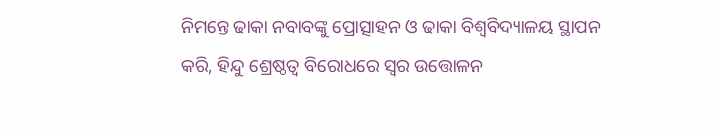ନିମନ୍ତେ ଢାକା ନବାବଙ୍କୁ ପ୍ରୋତ୍ସାହନ ଓ ଢାକା ବିଶ୍ବବିଦ୍ୟାଳୟ ସ୍ଥାପନ କରି, ହିନ୍ଦୁ ଶ୍ରେଷ୍ଠତ୍ବ ବିରୋଧରେ ସ୍ବର ଉତ୍ତୋଳନ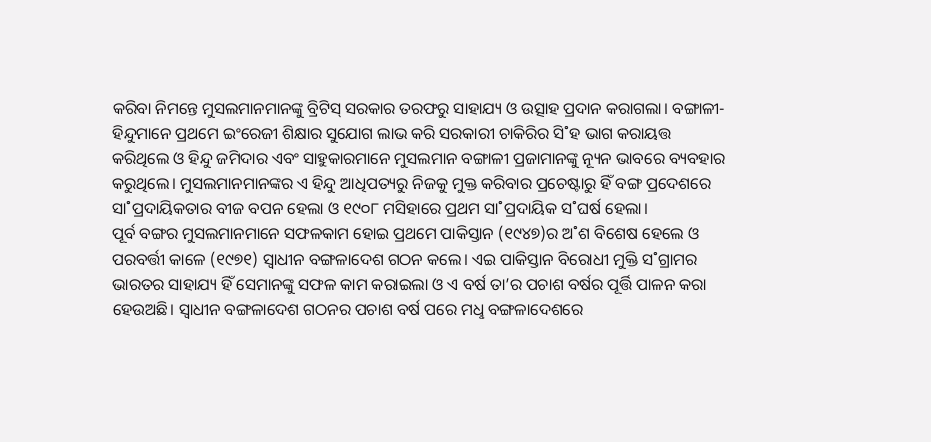କରିବା ନିମନ୍ତେ ମୁସଲମାନମାନଙ୍କୁ ବ୍ରିଟିସ୍‌ ସରକାର ତରଫରୁ ସାହାଯ୍ୟ ଓ ଉତ୍ସାହ ପ୍ରଦାନ କରାଗଲା। ବଙ୍ଗାଳୀ-ହିନ୍ଦୁମାନେ ପ୍ରଥମେ ଇଂରେଜୀ ଶିକ୍ଷାର ସୁଯୋଗ ଲାଭ କରି ସରକାରୀ ଚାକିରିର ସି˚ହ ଭାଗ କରାୟତ୍ତ କରିଥିଲେ ଓ ହିନ୍ଦୁ ଜମିଦାର ଏବଂ ସାହୁକାରମାନେ ମୁସଲମାନ ବଙ୍ଗାଳୀ ପ୍ରଜାମାନଙ୍କୁ ନ୍ୟୂନ ଭାବରେ ବ୍ୟବହାର କରୁଥିଲେ। ମୁସଲମାନମାନଙ୍କର ଏ ହିନ୍ଦୁ ଆଧିପତ୍ୟରୁ ନିଜକୁ ମୁକ୍ତ କରିବାର ପ୍ରଚେଷ୍ଟାରୁ ହିଁ ବଙ୍ଗ ପ୍ରଦେଶରେ ସା˚ପ୍ରଦାୟିକତାର ବୀଜ ବପନ ହେଲା ଓ ୧୯୦୮ ମସିହାରେ ପ୍ରଥମ ସା˚ପ୍ରଦାୟିକ ସ˚ଘର୍ଷ ହେଲା।
ପୂର୍ବ ବଙ୍ଗର ମୁସଲମାନମାନେ ସଫଳକାମ ହୋଇ ପ୍ରଥମେ ପାକିସ୍ତାନ (୧୯୪୭)ର ଅ˚ଶ ବିଶେଷ ହେଲେ ଓ ପରବର୍ତ୍ତୀ କାଳେ (୧୯୭୧) ସ୍ବାଧୀନ ବଙ୍ଗଳାଦେଶ ଗଠନ କଲେ। ଏଇ ପାକିସ୍ତାନ ବିରୋଧୀ ମୁକ୍ତି ସ˚ଗ୍ରାମର ଭାରତର ସାହାଯ୍ୟ ହିଁ ସେମାନଙ୍କୁ ସଫଳ କାମ କରାଇଲା ଓ ଏ ବର୍ଷ ତା’ର ପଚାଶ ବର୍ଷର ପୂର୍ତ୍ତି ପାଳନ କରା ହେଉଅଛି। ସ୍ବାଧୀନ ବଙ୍ଗଳାଦେଶ ଗଠନର ପଚାଶ ବର୍ଷ ପରେ ମଧୢ ବଙ୍ଗଳାଦେଶରେ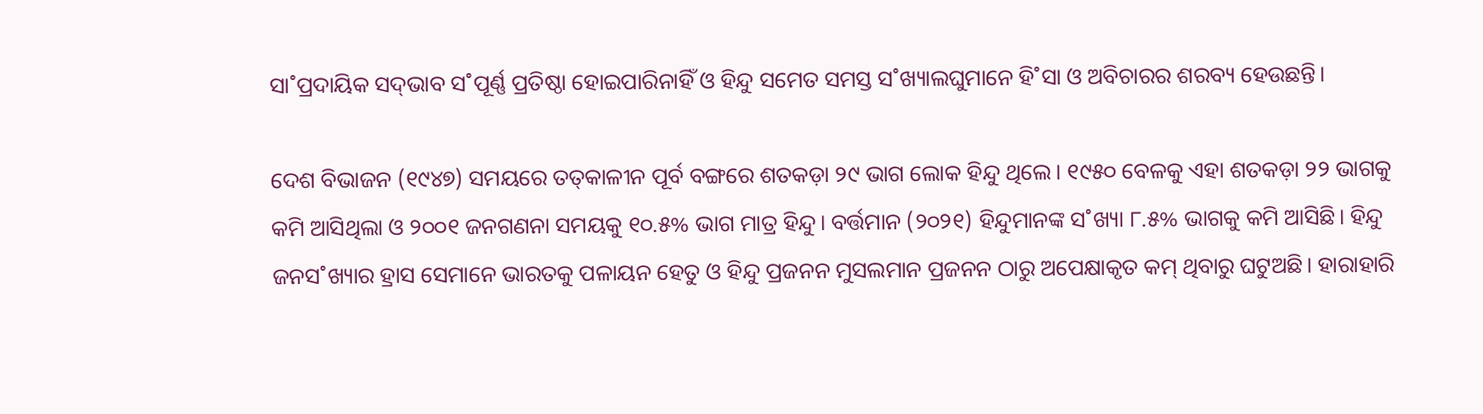ସା˚ପ୍ରଦାୟିକ ସଦ୍‌ଭାବ ସ˚ପୂର୍ଣ୍ଣ ପ୍ରତିଷ୍ଠା ହୋଇପାରିନାହିଁ ଓ ହିନ୍ଦୁ ସମେତ ସମସ୍ତ ସ˚ଖ୍ୟାଲଘୁମାନେ ହି˚ସା ଓ ଅବିଚାରର ଶରବ୍ୟ ହେଉଛନ୍ତି।

ଦେଶ ବିଭାଜନ (୧୯୪୭) ସମୟରେ ତତ୍‌କାଳୀନ ପୂର୍ବ ବଙ୍ଗରେ ଶତକଡ଼ା ୨୯ ଭାଗ ଲୋକ ହିନ୍ଦୁ ଥିଲେ। ୧୯୫୦ ବେଳକୁ ଏହା ଶତକଡ଼ା ୨୨ ଭାଗକୁ କମି ଆସିଥିଲା ଓ ୨୦୦୧ ଜନଗଣନା ସମୟକୁ ୧୦.୫% ଭାଗ ମାତ୍ର ହିନ୍ଦୁ। ବର୍ତ୍ତମାନ (୨୦୨୧) ହିନ୍ଦୁମାନଙ୍କ ସ˚ଖ୍ୟା ୮.୫% ଭାଗକୁ କମି ଆସିଛି। ହିନ୍ଦୁ ଜନସ˚ଖ୍ୟାର ହ୍ରାସ ସେମାନେ ଭାରତକୁ ପଳାୟନ ହେତୁ ଓ ହିନ୍ଦୁ ପ୍ରଜନନ ମୁସଲମାନ ପ୍ରଜନନ ଠାରୁ ଅପେକ୍ଷାକୃତ କମ୍‌ ଥିବାରୁ ଘଟୁଅଛି। ହାରାହାରି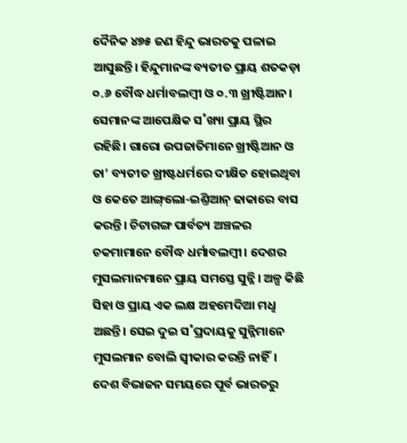ଦୈନିକ ୪୭୫ ଜଣ ହିନ୍ଦୁ ଭାରତକୁ ପଳାଇ ଆସୁଛନ୍ତି। ହିନ୍ଦୁମାନଙ୍କ ବ୍ୟତୀତ ପ୍ରାୟ ଶତକଡ଼ା ୦.୬ ବୌଦ୍ଧ ଧର୍ମାବଲମ୍ବୀ ଓ ୦.୩ ଖ୍ରୀଷ୍ଟିଆନ। ସେମାନଙ୍କ ଆପେକ୍ଷିକ ସ˚ଖ୍ୟା ପ୍ରାୟ ସ୍ଥିର ରହିଛି। ଗାରୋ ଉପଜାତିମାନେ ଖ୍ରୀଷ୍ଟିଆନ ଓ ତା’ ବ୍ୟତୀତ ଖ୍ରୀଷ୍ଟଧର୍ମରେ ଦୀକ୍ଷିତ ହୋଇଥିବା ଓ କେତେ ଆଙ୍ଗ୍‌ଲୋ-ଇଣ୍ତିଆନ୍‌ ଢାକାରେ ବାସ କରନ୍ତି। ଚିଟାଗଙ୍ଗ ପାର୍ବତ୍ୟ ଅଞ୍ଚଳର ଚକମାମାନେ ବୌଦ୍ଧ ଧର୍ମାବଲମ୍ବୀ। ଦେଶର ମୁସଲମାନମାନେ ପ୍ରାୟ ସମସ୍ତେ ସୁନ୍ନି। ଅଳ୍ପ କିଛି ସିହା ଓ ପ୍ରାୟ ଏକ ଲକ୍ଷ ଅହମେଦିଆ ମଧୢ ଅଛନ୍ତି। ସେଇ ଦୁଇ ସ˚ପ୍ରଦାୟକୁ ସୁନ୍ନିମାନେ ମୁସଲମାନ ବୋଲି ସ୍ବୀକାର କରନ୍ତି ନାହିଁ। ଦେଶ ବିଭାଜନ ସମୟରେ ପୂର୍ବ ଭାରତରୁ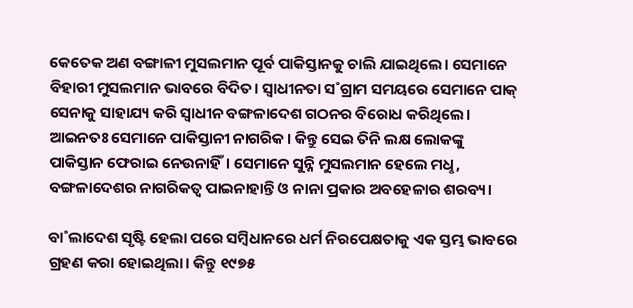କେତେକ ଅଣ ବଙ୍ଗାଳୀ ମୁସଲମାନ ପୂର୍ବ ପାକିସ୍ତାନକୁ ଚାଲି ଯାଇଥିଲେ। ସେମାନେ ବିହାରୀ ମୁସଲମାନ ଭାବରେ ବିଦିତ। ସ୍ବାଧୀନତା ସ˚ଗ୍ରାମ ସମୟରେ ସେମାନେ ପାକ୍‌ ସେନାକୁ ସାହାଯ୍ୟ କରି ସ୍ବାଧୀନ ବଙ୍ଗଳାଦେଶ ଗଠନର ବିରୋଧ କରିଥିଲେ। ଆଇନତଃ ସେମାନେ ପାକିସ୍ତାନୀ ନାଗରିକ। କିନ୍ତୁ ସେଇ ତିନି ଲକ୍ଷ ଲୋକଙ୍କୁ ପାକିସ୍ତାନ ଫେରାଇ ନେଉନାହିଁ। ସେମାନେ ସୁନ୍ନି ମୁସଲମାନ ହେଲେ ମଧୢ, ବଙ୍ଗଳାଦେଶର ନାଗରିକତ୍ବ ପାଇନାହାନ୍ତି ଓ ନାନା ପ୍ରକାର ଅବହେଳାର ଶରବ୍ୟ।

ବା˚ଲାଦେଶ ସୃଷ୍ଟି ହେଲା ପରେ ସମ୍ବିଧାନରେ ଧର୍ମ ନିରପେକ୍ଷତାକୁ ଏକ ସ୍ତମ୍ଭ ଭାବରେ ଗ୍ରହଣ କରା ହୋଇଥିଲା। କିନ୍ତୁ ୧୯୭୫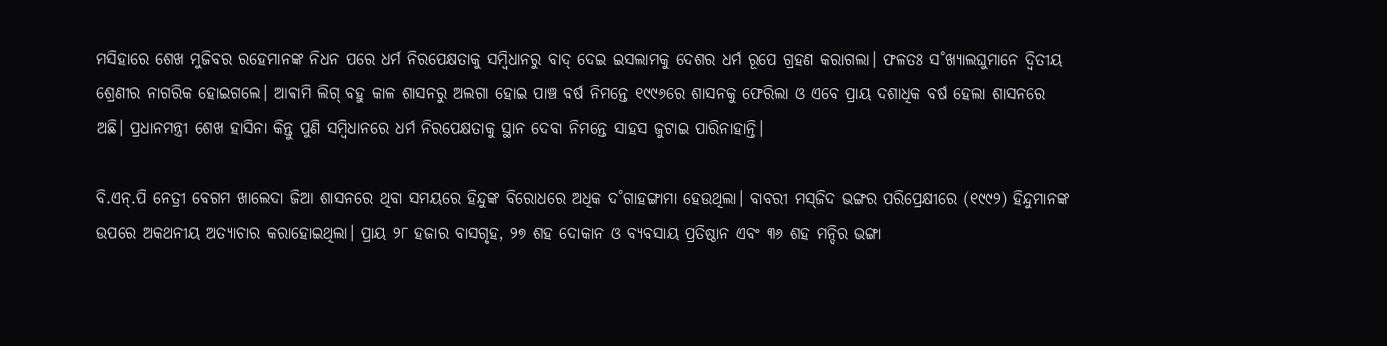ମସିହାରେ ଶେଖ ମୁଜିବର ରହେମାନଙ୍କ ନିଧନ ପରେ ଧର୍ମ ନିରପେକ୍ଷତାକୁ ସମ୍ବିଧାନରୁ ବାଦ୍‌ ଦେଇ ଇସଲାମକୁ ଦେଶର ଧର୍ମ ରୂପେ ଗ୍ରହଣ କରାଗଲା। ଫଳତଃ ସ˚ଖ୍ୟାଲଘୁମାନେ ଦ୍ବିତୀୟ ଶ୍ରେଣୀର ନାଗରିକ ହୋଇଗଲେ। ଆଵାମି ଲିଗ୍‌ ବହୁ କାଳ ଶାସନରୁ ଅଲଗା ହୋଇ ପାଞ୍ଚ ବର୍ଷ ନିମନ୍ତେ ୧୯୯୬ରେ ଶାସନକୁ ଫେରିଲା ଓ ଏବେ ପ୍ରାୟ ଦଶାଧିକ ବର୍ଷ ହେଲା ଶାସନରେ ଅଛି। ପ୍ରଧାନମନ୍ତ୍ରୀ ଶେଖ ହାସିନା କିନ୍ତୁ ପୁଣି ସମ୍ବିଧାନରେ ଧର୍ମ ନିରପେକ୍ଷତାକୁ ସ୍ଥାନ ଦେବା ନିମନ୍ତେ ସାହସ ଜୁଟାଇ ପାରିନାହାନ୍ତି।

ବି.ଏନ୍‌.ପି ନେତ୍ରୀ ବେଗମ ଖାଲେଦା ଜିଆ ଶାସନରେ ଥିବା ସମୟରେ ହିନ୍ଦୁଙ୍କ ବିରୋଧରେ ଅଧିକ ଦ˚ଗାହଙ୍ଗାମା ହେଉଥିଲା। ବାବରୀ ମସ୍‌ଜିଦ ଭଙ୍ଗର ପରିପ୍ରେକ୍ଷୀରେ (୧୯୯୨) ହିନ୍ଦୁମାନଙ୍କ ଉପରେ ଅକଥନୀୟ ଅତ୍ୟାଚାର କରାହୋଇଥିଲା। ପ୍ରାୟ ୨୮ ହଜାର ବାସଗୃହ, ୨୭ ଶହ ଦୋକାନ ଓ ବ୍ୟବସାୟ ପ୍ରତିଷ୍ଠାନ ଏବଂ ୩୬ ଶହ ମନ୍ଦିର ଭଙ୍ଗା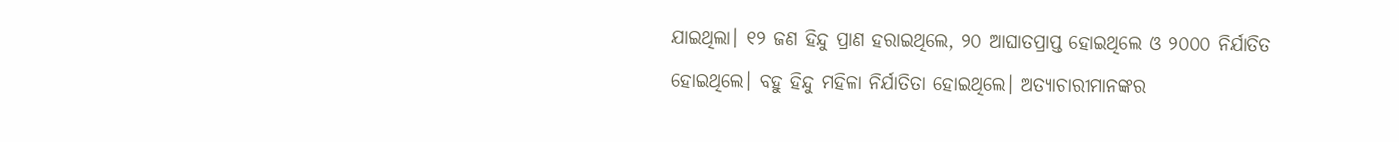ଯାଇଥିଲା। ୧୨ ଜଣ ହିନ୍ଦୁ ପ୍ରାଣ ହରାଇଥିଲେ, ୨୦ ଆଘାତପ୍ରାପ୍ତ ହୋଇଥିଲେ ଓ ୨୦୦୦ ନିର୍ଯାତିତ ହୋଇଥିଲେ। ବହୁ ହିନ୍ଦୁ ମହିଳା ନିର୍ଯାତିତା ହୋଇଥିଲେ। ଅତ୍ୟାଚାରୀମାନଙ୍କର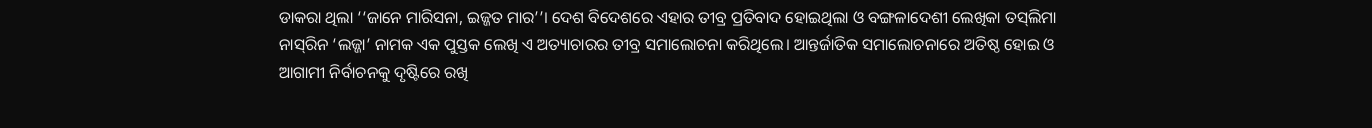ଡାକରା ଥିଲା ‘‘ଜାନେ ମାରିସନା, ଇଜ୍ଜତ ମାର’’। ଦେଶ ବିଦେଶରେ ଏହାର ତୀବ୍ର ପ୍ରତିବାଦ ହୋଇଥିଲା ଓ ବଙ୍ଗଳାଦେଶୀ ଲେଖିକା ତସ୍‌ଲିମା ନାସ୍‌ରିନ ‘ଲଜ୍ଜା’ ନାମକ ଏକ ପୁସ୍ତକ ଲେଖି ଏ ଅତ୍ୟାଚାରର ତୀବ୍ର ସମାଲୋଚନା କରିଥିଲେ। ଆନ୍ତର୍ଜାତିକ ସମାଲୋଚନାରେ ଅତିଷ୍ଠ ହୋଇ ଓ ଆଗାମୀ ନିର୍ବାଚନକୁ ଦୃଷ୍ଟିରେ ରଖି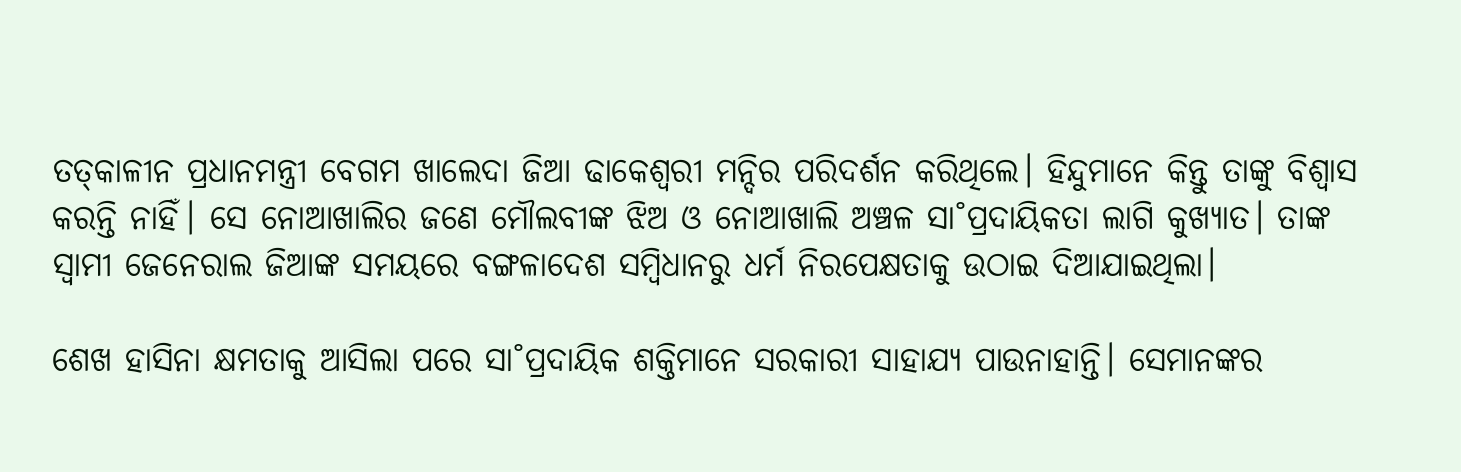ତତ୍‌କାଳୀନ ପ୍ରଧାନମନ୍ତ୍ରୀ ବେଗମ ଖାଲେଦା ଜିଆ ଢାକେଶ୍ବରୀ ମନ୍ଦିର ପରିଦର୍ଶନ କରିଥିଲେ। ହିନ୍ଦୁମାନେ କିନ୍ତୁ ତାଙ୍କୁ ବିଶ୍ବାସ କରନ୍ତି ନାହିଁ। ସେ ନୋଆଖାଲିର ଜଣେ ମୌଲବୀଙ୍କ ଝିଅ ଓ ନୋଆଖାଲି ଅଞ୍ଚଳ ସା˚ପ୍ରଦାୟିକତା ଲାଗି କୁଖ୍ୟାତ। ତାଙ୍କ ସ୍ବାମୀ ଜେନେରାଲ ଜିଆଙ୍କ ସମୟରେ ବଙ୍ଗଳାଦେଶ ସମ୍ବିଧାନରୁ ଧର୍ମ ନିରପେକ୍ଷତାକୁ ଉଠାଇ ଦିଆଯାଇଥିଲା।

ଶେଖ ହାସିନା କ୍ଷମତାକୁ ଆସିଲା ପରେ ସା˚ପ୍ରଦାୟିକ ଶକ୍ତିମାନେ ସରକାରୀ ସାହାଯ୍ୟ ପାଉନାହାନ୍ତି। ସେମାନଙ୍କର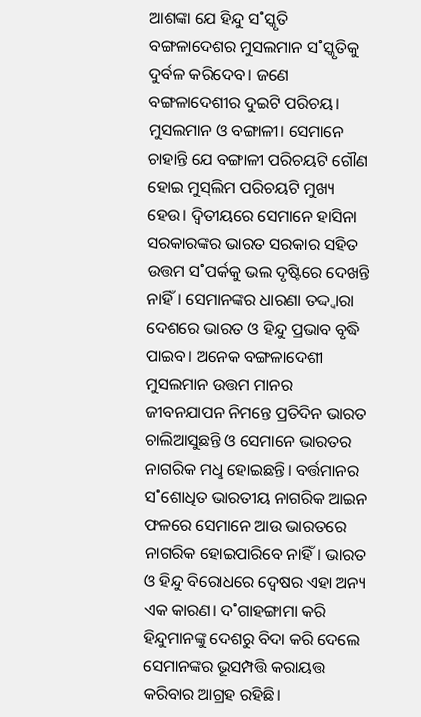ଆଶଙ୍କା ଯେ ହିନ୍ଦୁ ସ˚ସ୍କୃତି ବଙ୍ଗଳାଦେଶର ମୁସଲମାନ ସ˚ସ୍କୃତିକୁ ଦୁର୍ବଳ କରିଦେବ। ଜଣେ ବଙ୍ଗଳାଦେଶୀର ଦୁଇଟି ପରିଚୟ। ମୁସଲମାନ ଓ ବଙ୍ଗାଳୀ। ସେମାନେ ଚାହାନ୍ତି ଯେ ବଙ୍ଗାଳୀ ପରିଚୟଟି ଗୌଣ ହୋଇ ମୁସ୍‌ଲିମ ପରିଚୟଟି ମୁଖ୍ୟ ହେଉ। ଦ୍ବିତୀୟରେ ସେମାନେ ହାସିନା ସରକାରଙ୍କର ଭାରତ ସରକାର ସହିତ ଉତ୍ତମ ସ˚ପର୍କକୁ ଭଲ ଦୃଷ୍ଟିରେ ଦେଖନ୍ତି ନାହିଁ। ସେମାନଙ୍କର ଧାରଣା ତଦ୍ଦ୍ବାରା ଦେଶରେ ଭାରତ ଓ ହିନ୍ଦୁ ପ୍ରଭାବ ବୃଦ୍ଧି ପାଇବ। ଅନେକ ବଙ୍ଗଳାଦେଶୀ ମୁସଲମାନ ଉତ୍ତମ ମାନର ଜୀବନଯାପନ ନିମନ୍ତେ ପ୍ରତିଦିନ ଭାରତ ଚାଲିଆସୁଛନ୍ତି ଓ ସେମାନେ ଭାରତର ନାଗରିକ ମଧୢ ହୋଇଛନ୍ତି। ବର୍ତ୍ତମାନର ସ˚ଶୋଧିତ ଭାରତୀୟ ନାଗରିକ ଆଇନ ଫଳରେ ସେମାନେ ଆଉ ଭାରତରେ ନାଗରିକ ହୋଇପାରିବେ ନାହିଁ। ଭାରତ ଓ ହିନ୍ଦୁ ବିରୋଧରେ ଦ୍ବେଷର ଏହା ଅନ୍ୟ ଏକ କାରଣ। ଦ˚ଗାହଙ୍ଗାମା କରି ହିନ୍ଦୁମାନଙ୍କୁ ଦେଶରୁ ବିଦା କରି ଦେଲେ ସେମାନଙ୍କର ଭୂସମ୍ପତ୍ତି କରାୟତ୍ତ କରିବାର ଆଗ୍ରହ ରହିଛି।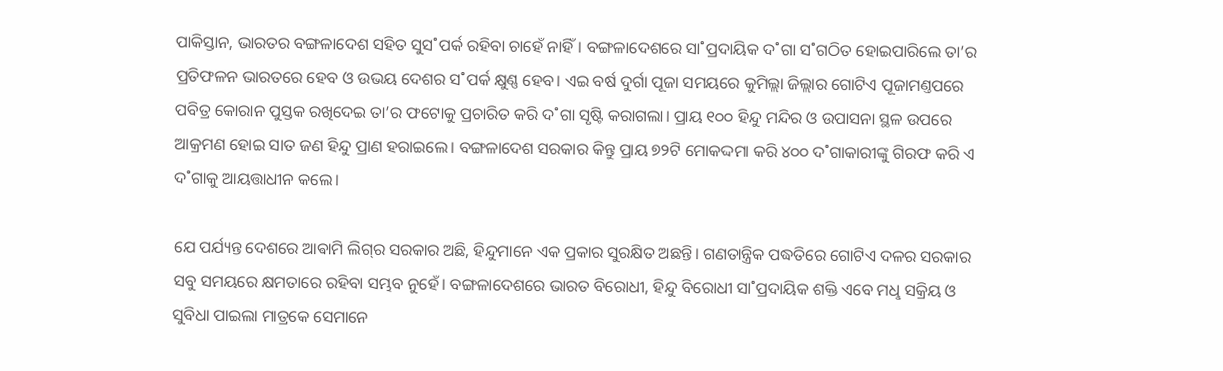ପାକିସ୍ତାନ, ଭାରତର ବଙ୍ଗଳାଦେଶ ସହିତ ସୁସ˚ପର୍କ ରହିବା ଚାହେଁ ନାହିଁ। ବଙ୍ଗଳାଦେଶରେ ସା˚ପ୍ରଦାୟିକ ଦ˚ଗା ସ˚ଗଠିତ ହୋଇପାରିଲେ ତା’ର ପ୍ରତିଫଳନ ଭାରତରେ ହେବ ଓ ଉଭୟ ଦେଶର ସ˚ପର୍କ କ୍ଷୁଣ୍ଣ ହେବ। ଏଇ ବର୍ଷ ଦୁର୍ଗା ପୂଜା ସମୟରେ କୁମିଲ୍ଲା ଜିଲ୍ଲାର ଗୋଟିଏ ପୂଜାମଣ୍ତପରେ ପବିତ୍ର କୋରାନ ପୁସ୍ତକ ରଖିଦେଇ ତା’ର ଫଟୋକୁ ପ୍ରଚାରିତ କରି ଦ˚ଗା ସୃଷ୍ଟି କରାଗଲା। ପ୍ରାୟ ୧୦୦ ହିନ୍ଦୁ ମନ୍ଦିର ଓ ଉପାସନା ସ୍ଥଳ ଉପରେ ଆକ୍ରମଣ ହୋଇ ସାତ ଜଣ ହିନ୍ଦୁ ପ୍ରାଣ ହରାଇଲେ। ବଙ୍ଗଳାଦେଶ ସରକାର କିନ୍ତୁ ପ୍ରାୟ ୭୨ଟି ମୋକଦ୍ଦମା କରି ୪୦୦ ଦ˚ଗାକାରୀଙ୍କୁ ଗିରଫ କରି ଏ ଦ˚ଗାକୁ ଆୟତ୍ତାଧୀନ କଲେ।

ଯେ ପର୍ଯ୍ୟନ୍ତ ଦେଶରେ ଆଵାମି ଲିଗ୍‌ର ସରକାର ଅଛି, ହିନ୍ଦୁମାନେ ଏକ ପ୍ରକାର ସୁରକ୍ଷିତ ଅଛନ୍ତି। ଗଣତାନ୍ତ୍ରିକ ପଦ୍ଧତିରେ ଗୋଟିଏ ଦଳର ସରକାର ସବୁ ସମୟରେ କ୍ଷମତାରେ ରହିବା ସମ୍ଭବ ନୁହେଁ। ବଙ୍ଗଳାଦେଶରେ ଭାରତ ବିରୋଧୀ, ହିନ୍ଦୁ ବିରୋଧୀ ସା˚ପ୍ରଦାୟିକ ଶକ୍ତି ଏବେ ମଧୢ ସକ୍ରିୟ ଓ ସୁବିଧା ପାଇଲା ମାତ୍ରକେ ସେମାନେ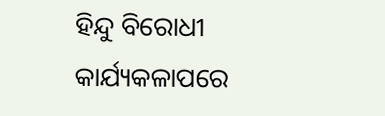ହିନ୍ଦୁ ବିରୋଧୀ କାର୍ଯ୍ୟକଳାପରେ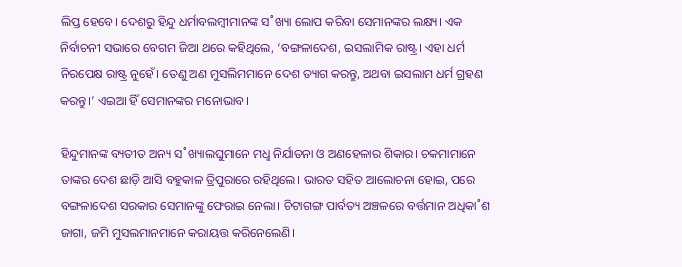ଲିପ୍ତ ହେବେ। ଦେଶରୁ ହିନ୍ଦୁ ଧର୍ମାବଲମ୍ବୀମାନଙ୍କ ସ˚ଖ୍ୟା ଲୋପ କରିବା ସେମାନଙ୍କର ଲକ୍ଷ୍ୟ। ଏକ ନିର୍ବାଚନୀ ସଭାରେ ବେଗମ ଜିଆ ଥରେ କହିଥିଲେ, ‘ବଙ୍ଗଳାଦେଶ, ଇସଲାମିକ ରାଷ୍ଟ୍ର। ଏହା ଧର୍ମ ନିରପେକ୍ଷ ରାଷ୍ଟ୍ର ନୁହେଁ। ତେଣୁ ଅଣ ମୁସଲିମମାନେ ଦେଶ ତ୍ୟାଗ କରନ୍ତୁ, ଅଥବା ଇସଲାମ ଧର୍ମ ଗ୍ରହଣ କରନ୍ତୁ।’ ଏଇଆ ହିଁ ସେମାନଙ୍କର ମନୋଭାବ।

ହିନ୍ଦୁମାନଙ୍କ ବ୍ୟତୀତ ଅନ୍ୟ ସ˚ଖ୍ୟାଲଘୁମାନେ ମଧୢ ନିର୍ଯାତନା ଓ ଅଣହେଳାର ଶିକାର। ଚକମାମାନେ ତାଙ୍କର ଦେଶ ଛାଡ଼ି ଆସି ବହୁକାଳ ତ୍ରିପୁରାରେ ରହିଥିଲେ। ଭାରତ ସହିତ ଆଲୋଚନା ହୋଇ, ପରେ ବଙ୍ଗଳାଦେଶ ସରକାର ସେମାନଙ୍କୁ ଫେରାଇ ନେଲା। ଚିଟାଗଙ୍ଗ ପାର୍ବତ୍ୟ ଅଞ୍ଚଳରେ ବର୍ତ୍ତମାନ ଅଧିକା˚ଶ ଜାଗା, ଜମି ମୁସଲମାନମାନେ କରାୟତ୍ତ କରିନେଲେଣି।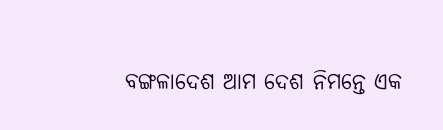ବଙ୍ଗଳାଦେଶ ଆମ ଦେଶ ନିମନ୍ତେ ଏକ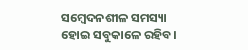ସମ୍ବେଦନଶୀଳ ସମସ୍ୟା ହୋଇ ସବୁକାଳେ ରହିବ।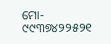ମୋ- ୯୯୩୭୪୨୨୫୨୧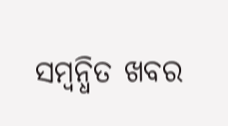ସମ୍ବନ୍ଧିତ ଖବର